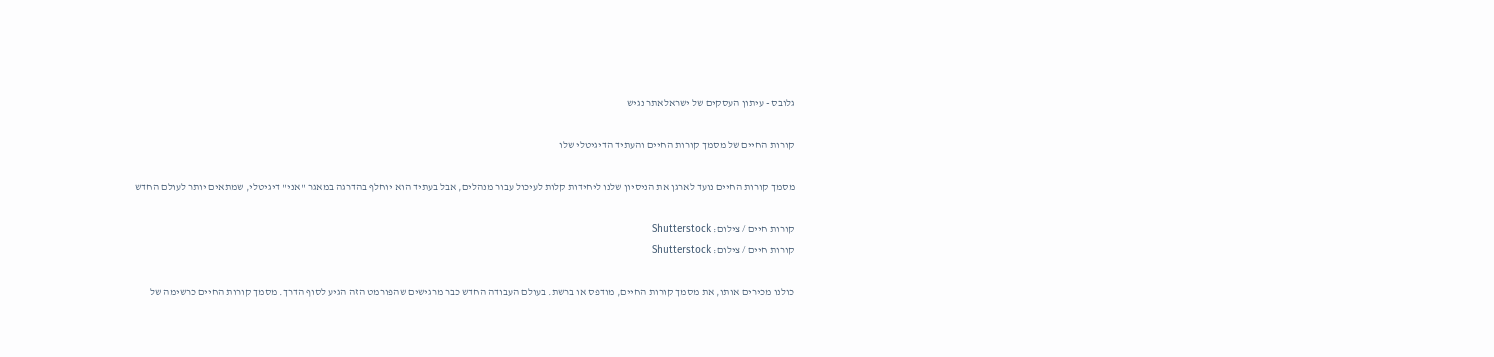גלובס - עיתון העסקים של ישראלאתר נגיש

קורות החיים של מסמך קורות החיים והעתיד הדיגיטלי שלו

מסמך קורות החיים נועד לארגן את הניסיון שלנו ליחידות קלות לעיכול עבור מנהלים, אבל בעתיד הוא יוחלף בהדרגה במאגר "אני" דיגיטלי, שמתאים יותר לעולם החדש

קורות חיים / צילום: Shutterstock
קורות חיים / צילום: Shutterstock

כולנו מכירים אותו, את מסמך קורות החיים, מודפס או ברשת. בעולם העבודה החדש כבר מרגישים שהפורמט הזה הגיע לסוף הדרך. מסמך קורות החיים כרשימה של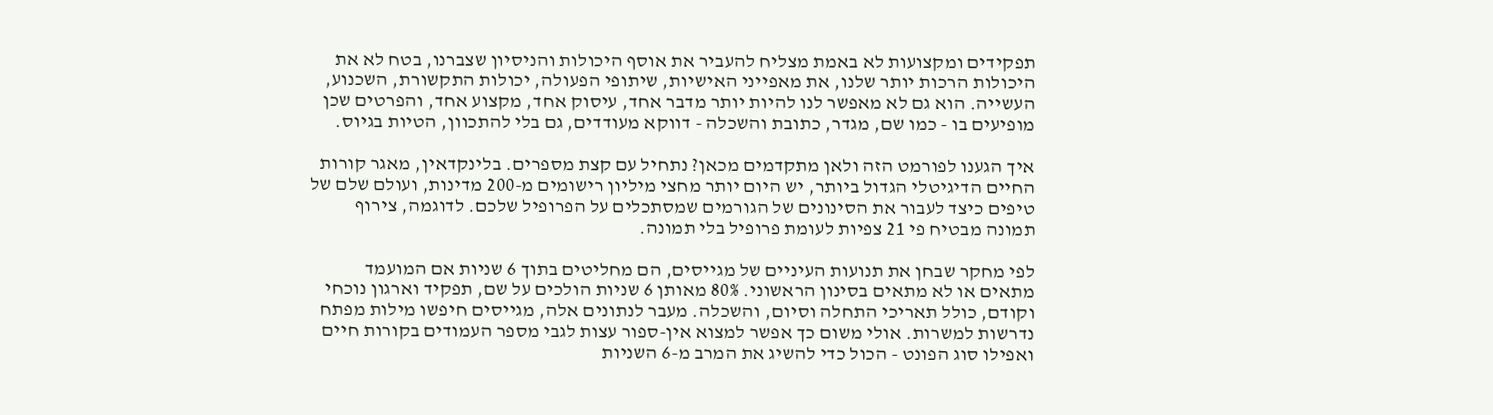תפקידים ומקצועות לא באמת מצליח להעביר את אוסף היכולות והניסיון שצברנו, בטח לא את היכולות הרכות יותר שלנו, את מאפייני האישיות, שיתופי הפעולה, יכולות התקשורת, השכנוע, העשייה. הוא גם לא מאפשר לנו להיות יותר מדבר אחד, עיסוק אחד, מקצוע אחד, והפרטים שכן מופיעים בו - כמו שם, מגדר, כתובת והשכלה - דווקא מעודדים, גם בלי להתכוון, הטיות בגיוס.

איך הגענו לפורמט הזה ולאן מתקדמים מכאן? נתחיל עם קצת מספרים. בלינקדאין, מאגר קורות החיים הדיגיטלי הגדול ביותר, יש היום יותר מחצי מיליון רישומים מ-200 מדינות, ועולם שלם של טיפים כיצד לעבור את הסינונים של הגורמים שמסתכלים על הפרופיל שלכם. לדוגמה, צירוף תמונה מבטיח פי 21 צפיות לעומת פרופיל בלי תמונה.

לפי מחקר שבחן את תנועות העיניים של מגייסים, הם מחליטים בתוך 6 שניות אם המועמד מתאים או לא מתאים בסינון הראשוני. 80% מאותן 6 שניות הולכים על שם, תפקיד וארגון נוכחי וקודם, כולל תאריכי התחלה וסיום, והשכלה. מעבר לנתונים אלה, מגייסים חיפשו מילות מפתח נדרשות למשרות. אולי משום כך אפשר למצוא אין-ספור עצות לגבי מספר העמודים בקורות חיים ואפילו סוג הפונט - הכול כדי להשיג את המרב מ-6 השניות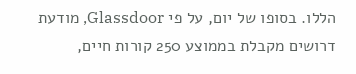הללו. בסופו של יום, על פי Glassdoor, מודעת דרושים מקבלת בממוצע 250 קורות חיים,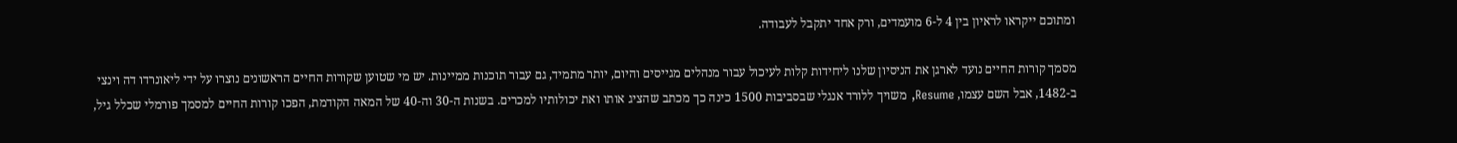ומתוכם ייקראו לראיון בין 4 ל-6 מועמדים, ורק אחד יתקבל לעבודה.

מסמך קורות החיים נועד לארגן את הניסיון שלנו ליחידות קלות לעיכול עבור מנהלים מגייסים והיום, יותר מתמיד, גם עבור תוכנות ממיינות. יש מי שטוען שקורות החיים הראשונים נוצרו על ידי ליאונרדו דה וינצי ב-1482, אבל השם עצמו, Resume, משויך ללורד אנגלי שבסביבות 1500 כינה כך מכתב שהציג אותו ואת יכולותיו למכרים. בשנות ה-30 וה-40 של המאה הקודמת, הפכו קורות החיים למסמך פורמלי שכלל גיל,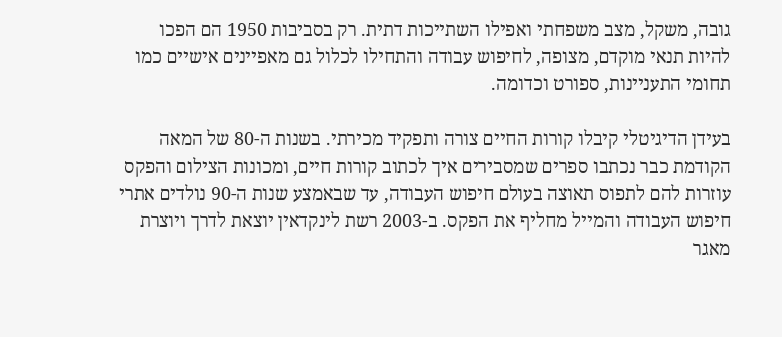גובה, משקל, מצב משפחתי ואפילו השתייכות דתית. רק בסביבות 1950 הם הפכו להיות תנאי מוקדם, מצופה, לחיפוש עבודה והתחילו לכלול גם מאפיינים אישיים כמו תחומי התעניינות, ספורט וכדומה.

בעידן הדיגיטלי קיבלו קורות החיים צורה ותפקיד מכירתי. בשנות ה-80 של המאה הקודמת כבר נכתבו ספרים שמסבירים איך לכתוב קורות חיים, ומכונות הצילום והפקס עוזרות להם לתפוס תאוצה בעולם חיפוש העבודה, עד שבאמצע שנות ה-90 נולדים אתרי חיפוש העבודה והמייל מחליף את הפקס. ב-2003 רשת לינקדאין יוצאת לדרך ויוצרת מאגר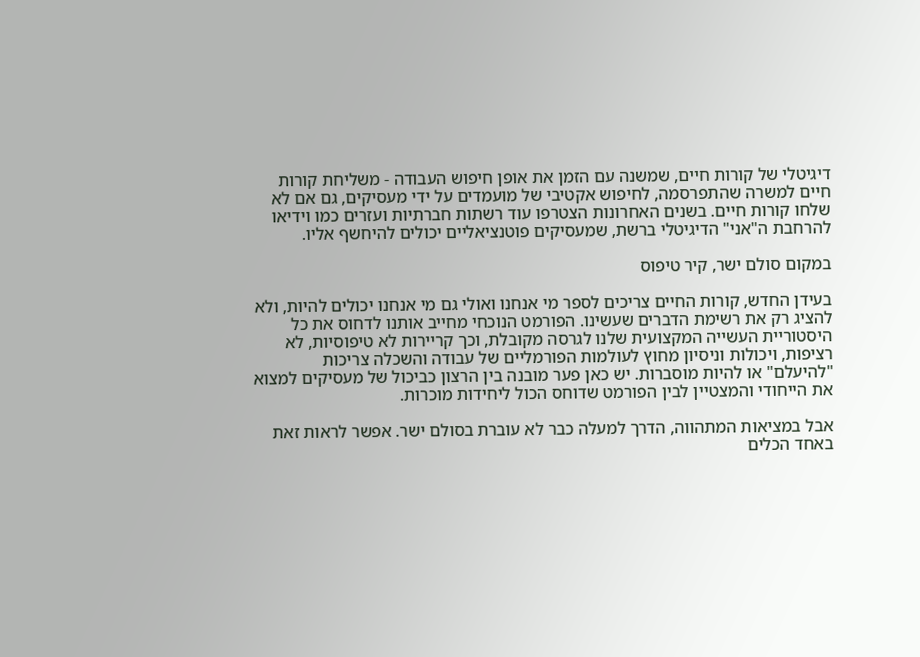דיגיטלי של קורות חיים, שמשנה עם הזמן את אופן חיפוש העבודה - משליחת קורות חיים למשרה שהתפרסמה, לחיפוש אקטיבי של מועמדים על ידי מעסיקים, גם אם לא שלחו קורות חיים. בשנים האחרונות הצטרפו עוד רשתות חברתיות ועזרים כמו וידיאו להרחבת ה"אני" הדיגיטלי ברשת, שמעסיקים פוטנציאליים יכולים להיחשף אליו.

במקום סולם ישר, קיר טיפוס

בעידן החדש, קורות החיים צריכים לספר מי אנחנו ואולי גם מי אנחנו יכולים להיות, ולא להציג רק את רשימת הדברים שעשינו. הפורמט הנוכחי מחייב אותנו לדחוס את כל היסטוריית העשייה המקצועית שלנו לגרסה מקובלת, וכך קריירות לא טיפוסיות, לא רציפות, ויכולות וניסיון מחוץ לעולמות הפורמליים של עבודה והשכלה צריכות "להיעלם" או להיות מוסברות. יש כאן פער מובנה בין הרצון כביכול של מעסיקים למצוא את הייחודי והמצטיין לבין הפורמט שדוחס הכול ליחידות מוכרות.

אבל במציאות המתהווה, הדרך למעלה כבר לא עוברת בסולם ישר. אפשר לראות זאת באחד הכלים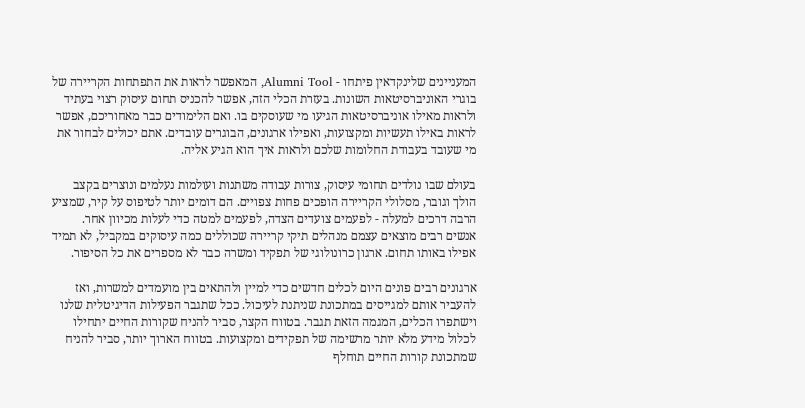המעניינים שלינקדאין פיתחו - Alumni Tool, המאפשר לראות את התפתחות הקריירה של בוגרי האוניברסיטאות השונות. בעזרת הכלי הזה, אפשר להכניס תחום עיסוק רצוי בעתיד ולראות מאילו אוניברסיטאות הגיעו מי שעוסקים בו. ואם הלימודים כבר מאחוריכם, אפשר לראות באילו תעשיות ומקצועות, ואפילו ארגונים, הבוגרים עובדים. אתם יכולים לבחור את מי שעובד בעבודת החלומות שלכם ולראות איך הוא הגיע אליה.

בעולם שבו נולדים תחומי עיסוק, צורות עבודה משתנות ועולמות נעלמים ונוצרים בקצב הולך וגובר, מסלולי הקריירה הופכים פחות צפויים. הם דומים יותר לטיפוס על קיר, שמציע הרבה דרכים למעלה - לפעמים צועדים הצדה, לפעמים למטה כדי לעלות מכיוון אחר. אנשים רבים מוצאים עצמם מנהלים תיקי קריירה שכוללים כמה עיסוקים במקביל, לא תמיד אפילו באותו תחום. ארגון כרונולוגי של תפקיד ומשרה כבר לא מספרים את כל הסיפור.

ארגונים רבים פונים היום לכלים חדשים כדי למיין ולהתאים בין מועמדים למשרות, ואז להעביר אותם למגייסים במתכונת שניתנת לעיכול. ככל שתגבר הפעילות הדיגיטלית שלנו וישתפרו הכלים, המגמה הזאת תגבר. בטווח הקצר, סביר להניח שקורות החיים יתחילו לכלול מידע מלא יותר מרשימה של תפקידים ומקצועות. בטווח הארוך יותר, סביר להניח שמתכונת קורות החיים תוחלף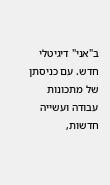ב"אני" דיגיטלי חדש. עם כניסתן של מתכונות עבודה ועשייה חדשות,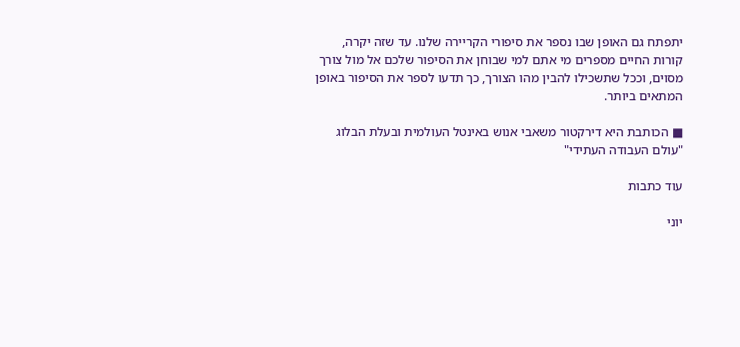יתפתח גם האופן שבו נספר את סיפורי הקריירה שלנו. עד שזה יקרה, קורות החיים מספרים מי אתם למי שבוחן את הסיפור שלכם אל מול צורך מסוים, וככל שתשכילו להבין מהו הצורך, כך תדעו לספר את הסיפור באופן המתאים ביותר.

■ הכותבת היא דירקטור משאבי אנוש באינטל העולמית ובעלת הבלוג "עולם העבודה העתידי"

עוד כתבות

יוני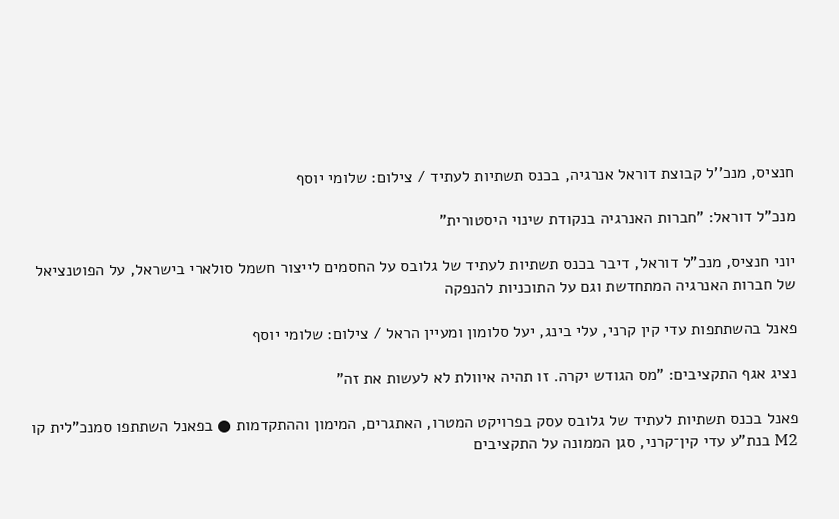חנציס, מנכ''ל קבוצת דוראל אנרגיה, בכנס תשתיות לעתיד / צילום: שלומי יוסף

מנכ"ל דוראל: "חברות האנרגיה בנקודת שינוי היסטורית"

יוני חנציס, מנכ"ל דוראל, דיבר בכנס תשתיות לעתיד של גלובס על החסמים לייצור חשמל סולארי בישראל, על הפוטנציאל של חברות האנרגיה המתחדשת וגם על התוכניות להנפקה

פאנל בהשתתפות עדי קין קרני, עלי בינג, יעל סלומון ומעיין הראל / צילום: שלומי יוסף

נציג אגף התקציבים: "מס הגודש יקרה. זו תהיה איוולת לא לעשות את זה"

פאנל בכנס תשתיות לעתיד של גלובס עסק בפרויקט המטרו, האתגרים, המימון וההתקדמות ● בפאנל השתתפו סמנכ"לית קו M2 בנת"ע עדי קין־קרני, סגן הממונה על התקציבים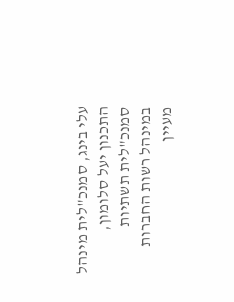עלי בינג, סמנכ"לית מינהל התכנון יעל סלומון, סמנכ"לית תשתיות במינהל רשות החברות מעיין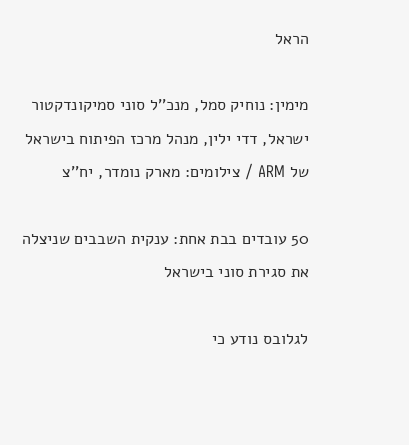הראל

מימין: נוחיק סמל, מנכ''ל סוני סמיקונדקטור ישראל, דדי ילין, מנהל מרכז הפיתוח בישראל של ARM / צילומים: מארק נומדר, יח''צ

50 עובדים בבת אחת: ענקית השבבים שניצלה את סגירת סוני בישראל

לגלובס נודע כי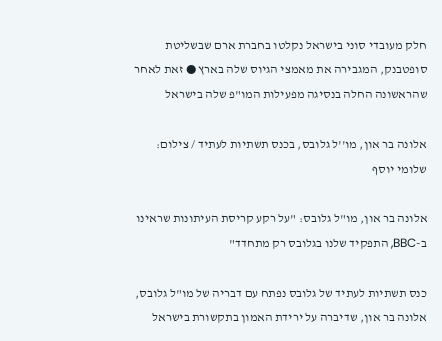חלק מעובדי סוני בישראל נקלטו בחברת ארם שבשליטת סופטבנק, המגבירה את מאמצי הגיוס שלה בארץ ● זאת לאחר שהראשונה החלה בנסיגה מפעילות המו"פ שלה בישראל

אלונה בר און, מו''ל גלובס, בכנס תשתיות לעתיד / צילום: שלומי יוסף

אלונה בר און, מו"ל גלובס: "על רקע קריסת העיתונות שראינו ב-BBC, התפקיד שלנו בגלובס רק מתחדד"

כנס תשתיות לעתיד של גלובס נפתח עם דבריה של מו"ל גלובס, אלונה בר און, שדיברה על ירידת האמון בתקשורת בישראל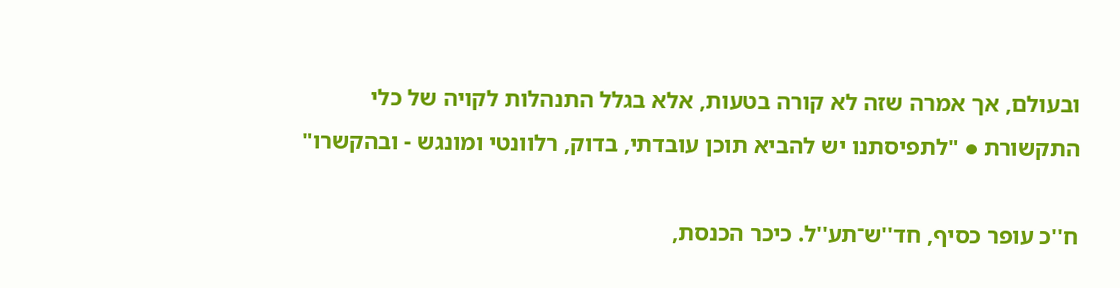ובעולם, אך אמרה שזה לא קורה בטעות, אלא בגלל התנהלות לקויה של כלי התקשורת ● "לתפיסתנו יש להביא תוכן עובדתי, בדוק, רלוונטי ומונגש - ובהקשרו"

ח''כ עופר כסיף, חד''ש־תע''ל. כיכר הכנסת,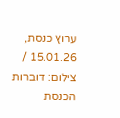ערוץ כנסת, 15.01.26 / צילום: דוברות הכנסת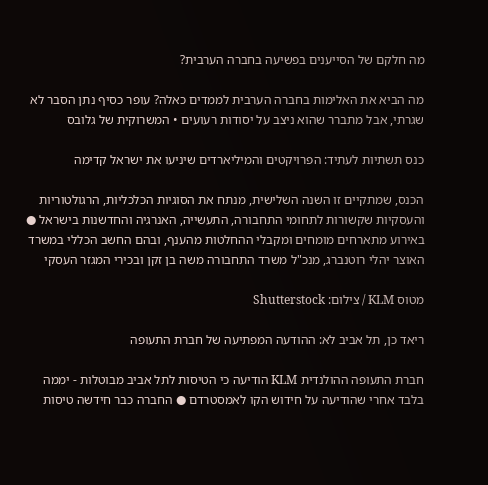מה חלקם של הסייענים בפשיעה בחברה הערבית?

מה הביא את האלימות בחברה הערבית לממדים כאלה? עופר כסיף נתן הסבר לא שגרתי, אבל מתברר שהוא ניצב על יסודות רעועים • המשרוקית של גלובס

כנס תשתיות לעתיד: הפרויקטים והמיליארדים שיניעו את ישראל קדימה

הכנס, שמתקיים זו השנה השלישית, מנתח את הסוגיות הכלכליות, הרגולטוריות והעסקיות שקשורות לתחומי התחבורה, התעשייה, האנרגיה והחדשנות בישראל ● באירוע מתארחים מומחים ומקבלי ההחלטות מהענף, ובהם החשב הכללי במשרד האוצר יהלי רוטנברג, מנכ"ל משרד התחבורה משה בן זקן ובכירי המגזר העסקי

מטוס KLM / צילום: Shutterstock

ריאד כן, תל אביב לא: ההודעה המפתיעה של חברת התעופה

חברת התעופה ההולנדית KLM הודיעה כי הטיסות לתל אביב מבוטלות - יממה בלבד אחרי שהודיעה על חידוש הקו לאמסטרדם ● החברה כבר חידשה טיסות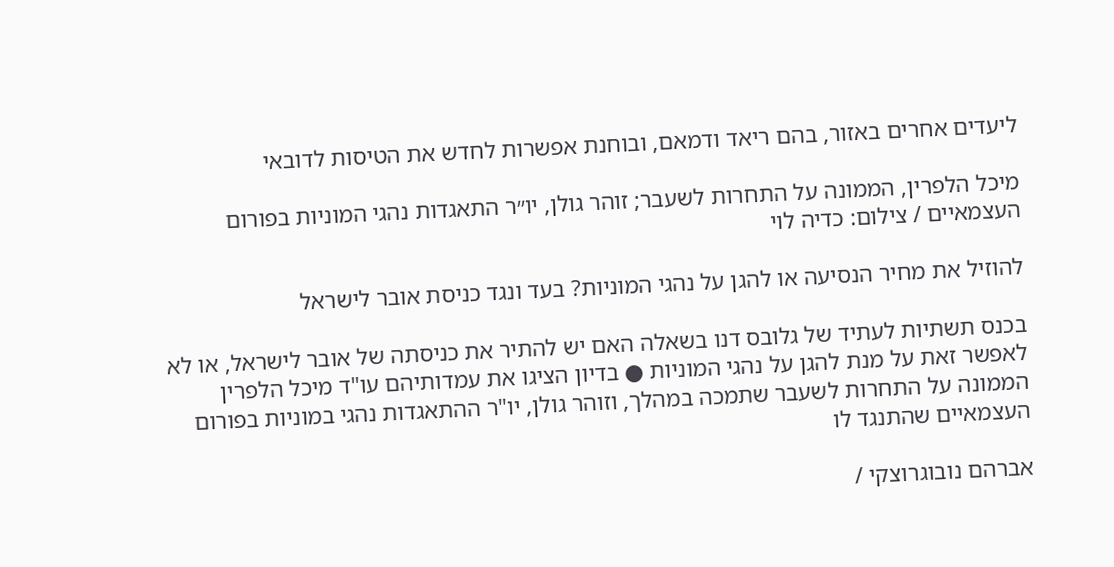ליעדים אחרים באזור, בהם ריאד ודמאם, ובוחנת אפשרות לחדש את הטיסות לדובאי

מיכל הלפרין, הממונה על התחרות לשעבר; זוהר גולן, יו״ר התאגדות נהגי המוניות בפורום העצמאיים / צילום: כדיה לוי

להוזיל את מחיר הנסיעה או להגן על נהגי המוניות? בעד ונגד כניסת אובר לישראל

בכנס תשתיות לעתיד של גלובס דנו בשאלה האם יש להתיר את כניסתה של אובר לישראל, או לא לאפשר זאת על מנת להגן על נהגי המוניות ● בדיון הציגו את עמדותיהם עו"ד מיכל הלפרין הממונה על התחרות לשעבר שתמכה במהלך, וזוהר גולן, יו"ר ההתאגדות נהגי במוניות בפורום העצמאיים שהתנגד לו

אברהם נובוגרוצקי /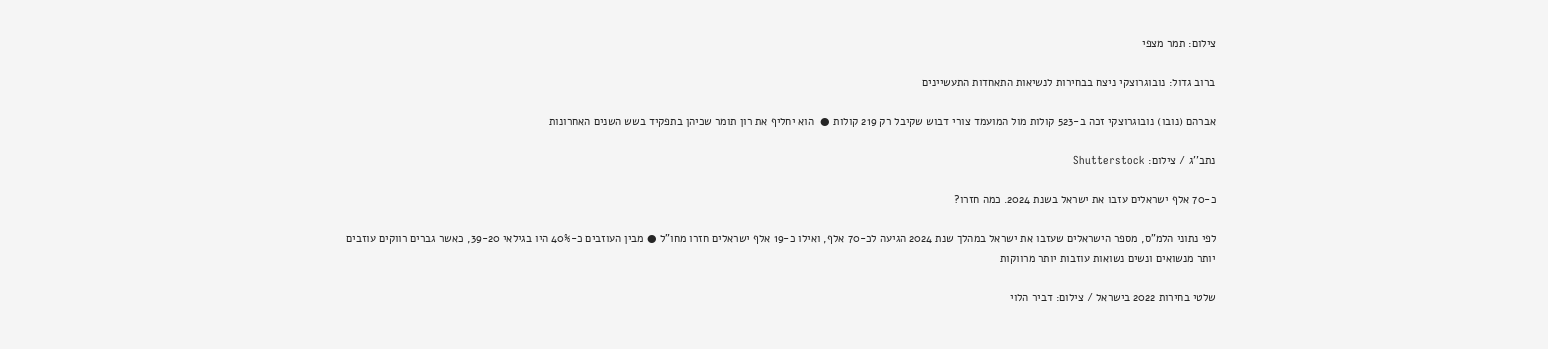צילום: תמר מצפי

ברוב גדול: נובוגרוצקי ניצח בבחירות לנשיאות התאחדות התעשיינים

אברהם (נובו) נובוגרוצקי זכה ב-523 קולות מול המועמד צורי דבוש שקיבל רק 219 קולות ●  הוא יחליף את רון תומר שכיהן בתפקיד בשש השנים האחרונות

נתב''ג / צילום: Shutterstock

כ-70 אלף ישראלים עזבו את ישראל בשנת 2024. כמה חזרו?

לפי נתוני הלמ"ס, מספר הישראלים שעזבו את ישראל במהלך שנת 2024 הגיעה לכ-70 אלף, ואילו כ-19 אלף ישראלים חזרו מחו"ל ● מבין העוזבים כ-40% היו בגילאי 39-20, כאשר גברים רווקים עוזבים יותר מנשואים ונשים נשואות עוזבות יותר מרווקות

שלטי בחירות 2022 בישראל / צילום: דביר הלוי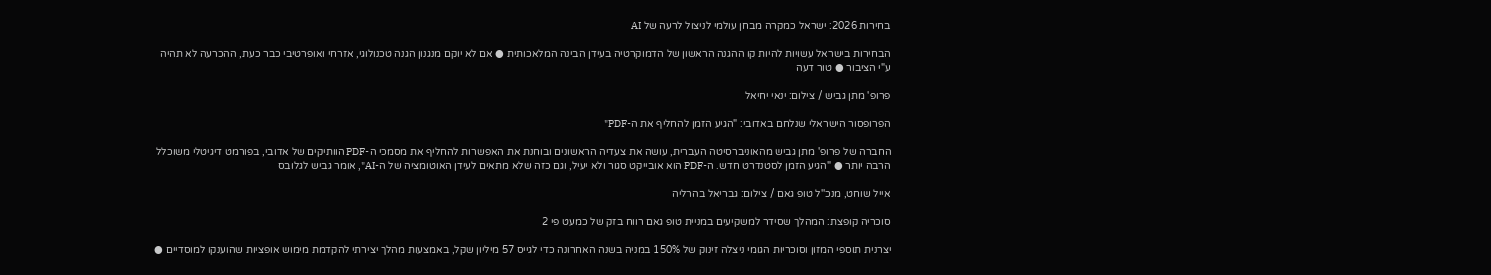בחירות 2026: ישראל כמקרה מבחן עולמי לניצול לרעה של AI

הבחירות בישראל עשויות להיות קו ההגנה הראשון של הדמוקרטיה בעידן הבינה המלאכותית ● אם לא יוקם מנגנון הגנה טכנולוגי, אזרחי ואופרטיבי כבר כעת, ההכרעה לא תהיה ע"י הציבור ● טור דעה

פרופ' מתן גביש / צילום: ינאי יחיאל

הפרופסור הישראלי שנלחם באדובי: "הגיע הזמן להחליף את ה-PDF"

החברה של פרופ' מתן גביש מהאוניברסיטה העברית, עושה את צעדיה הראשונים ובוחנת את האפשרות להחליף את מסמכי ה-PDF הוותיקים של אדובי, בפורמט דיגיטלי משוכלל הרבה יותר ● "הגיע הזמן לסטנדרט חדש. ה-PDF הוא אובייקט סגור ולא יעיל, וגם כזה שלא מתאים לעידן האוטומציה של ה-AI", אומר גביש לגלובס

אייל שוחט, מנכ''ל טופ גאם / צילום: גבריאל בהרליה

סוכריה קופצת: המהלך שסידר למשקיעים במניית טופ גאם רווח בזק של כמעט פי 2

יצרנית תוספי המזון וסוכריות הגומי ניצלה זינוק של 150% במניה בשנה האחרונה כדי לגייס 57 מיליון שקל, באמצעות מהלך יצירתי להקדמת מימוש אופציות שהוענקו למוסדיים ●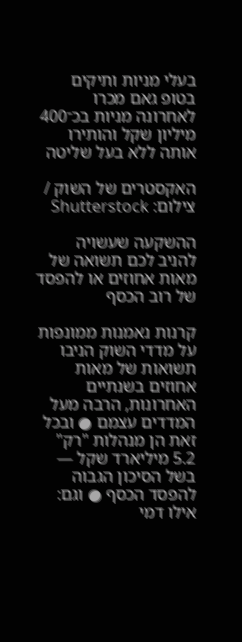בעלי מניות ותיקים בטופ גאם מכרו לאחרונה מניות בכ־400 מיליון שקל והותירו אותה ללא בעל שליטה

האקסטרים של השוק / צילום: Shutterstock

ההשקעה שעשויה להניב לכם תשואה של מאות אחוזים או להפסד של רוב הכסף

קרנות נאמנות ממונפות על מדדי השוק הניבו תשואות של מאות אחוזים בשנתיים האחרונות, הרבה מעל המדדים עצמם ● ובכל זאת הן מנהלות "רק" 5.2 מיליארד שקל — בשל הסיכון הגבוה להפסד הכסף ● וגם: אילו דמי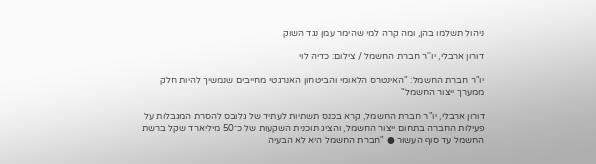ניהול תשלמו בהן, ומה קרה למי שהימר עמן נגד השוק

דורון ארבלי, יו''ר חברת החשמל / צילום: כדיה לוי

יו"ר חברת החשמל: "האינטרס הלאומי והביטחון האנרגטי מחייבים שנמשיך להיות חלק ממערך ייצור החשמל"

דורון ארבלי, יו"ר חברת החשמל, קרא בכנס תשתיות לעתיד של גלובס להסרת המגבלות על פעילות החברה בתחום ייצור החשמל, והציג תוכנית השקעות של כ־50 מיליארד שקל ברשת החשמל עד סוף העשור ● "חברת החשמל היא לא הבעיה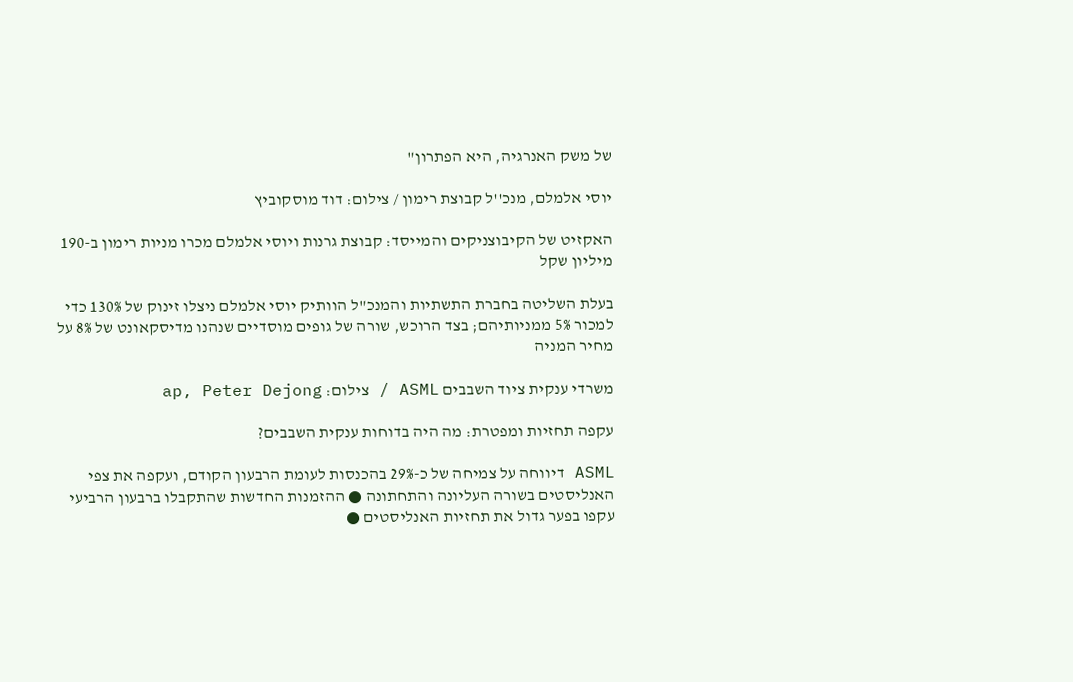של משק האנרגיה, היא הפתרון"

יוסי אלמלם, מנכ''ל קבוצת רימון / צילום: דוד מוסקוביץ

האקזיט של הקיבוצניקים והמייסד: קבוצת גרנות ויוסי אלמלם מכרו מניות רימון ב-190 מיליון שקל

בעלת השליטה בחברת התשתיות והמנכ"ל הוותיק יוסי אלמלם ניצלו זינוק של 130% כדי למכור 5% ממניותיהם; בצד הרוכש, שורה של גופים מוסדיים שנהנו מדיסקאונט של 8% על מחיר המניה

משרדי ענקית ציוד השבבים ASML / צילום: ap, Peter Dejong

עקפה תחזיות ומפטרת: מה היה בדוחות ענקית השבבים?

ASML דיווחה על צמיחה של כ-29% בהכנסות לעומת הרבעון הקודם, ועקפה את צפי האנליסטים בשורה העליונה והתחתונה ● ההזמנות החדשות שהתקבלו ברבעון הרביעי עקפו בפער גדול את תחזיות האנליסטים ●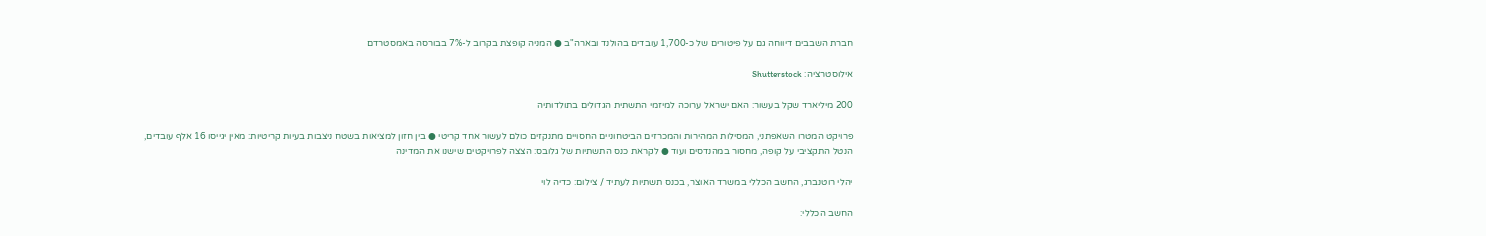חברת השבבים דיווחה גם על פיטורים של כ-1,700 עובדים בהולנד ובארה"ב ● המניה קופצת בקרוב ל-7% בבורסה באמסטרדם

אילוסטרציה: Shutterstock

200 מיליארד שקל בעשור: האם ישראל ערוכה למיזמי התשתית הגדולים בתולדותיה

פרויקט המטרו השאפתני, המסילות המהירות והמכרזים הביטחוניים החסויים מתנקזים כולם לעשור אחד קריטי ● בין חזון למציאות בשטח ניצבות בעיות קריטיות: מאין יגייסו 16 אלף עובדים, הנטל התקציבי על קופה, מחסור במהנדסים ועוד ● לקראת כנס התשתיות של גלובס: הצצה לפרויקטים שישנו את המדינה

יהלי רוטנברג, החשב הכללי במשרד האוצר, בכנס תשתיות לעתיד / צילום: כדיה לוי

החשב הכללי: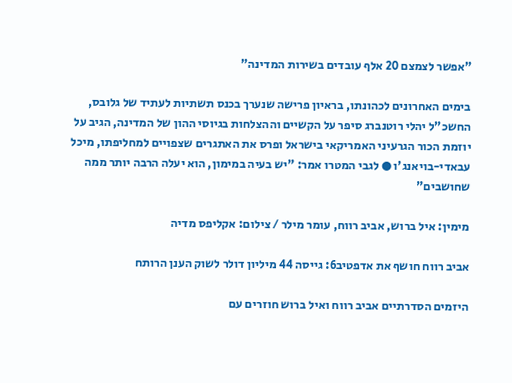"אפשר לצמצם 20 אלף עובדים בשירות המדינה"

בימים האחרונים לכהונתו, בראיון פרישה שנערך בכנס תשתיות לעתיד של גלובס, החשכ"ל יהלי רוטנברג סיפר על הקשיים וההצלחות בגיוסי ההון של המדינה, הגיב על יוזמת הכור הגרעיני האמריקאי בישראל ופרס את האתגרים שצפויים למחליפתו, מיכל עבאדי-בויאנג'ו ● לגבי המטרו אמר: "יש בעיה במימון, הוא יעלה הרבה יותר ממה שחושבים"

מימין: איל ברוש, אביב רווח, עומר מילר / צילום: אקליפס מדיה

אביב רווח חושף את אדפטיב6: גייסה 44 מיליון דולר לשוק הענן הרותח

היזמים הסדרתיים אביב רווח ואיל ברוש חוזרים עם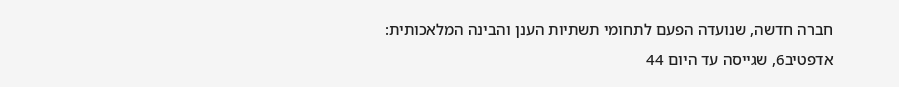חברה חדשה, שנועדה הפעם לתחומי תשתיות הענן והבינה המלאכותית: אדפטיב6, שגייסה עד היום 44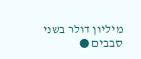מיליון דולר בשני סבבים ●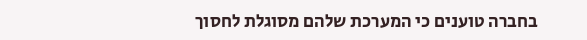בחברה טוענים כי המערכת שלהם מסוגלת לחסוך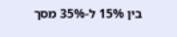בין 15% ל-35% מסך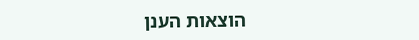הוצאות הענן